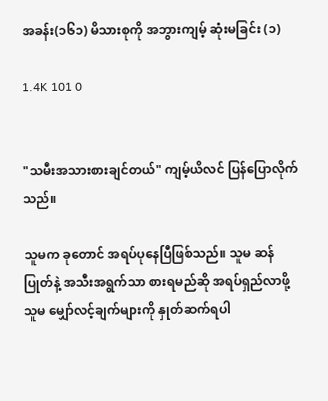အခန်း(၁၆၁) မိသားစုကို အဘွားကျမ့် ဆုံးမခြင်း (၁)

1.4K 101 0


"သမီးအသားစားချင်တယ်" ကျမ့်ယိလင် ပြန်ပြောလိုက်သည်။

သူမက ခုတောင် အရပ်ပုနေပြီဖြစ်သည်။ သူမ ဆန်ပြုတ်နဲ့ အသီးအရွက်သာ စားရမည်ဆို အရပ်ရှည်လာဖို့ သူမ မျှော်လင့်ချက်များကို နှုတ်ဆက်ရပါ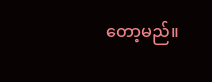တော့မည်။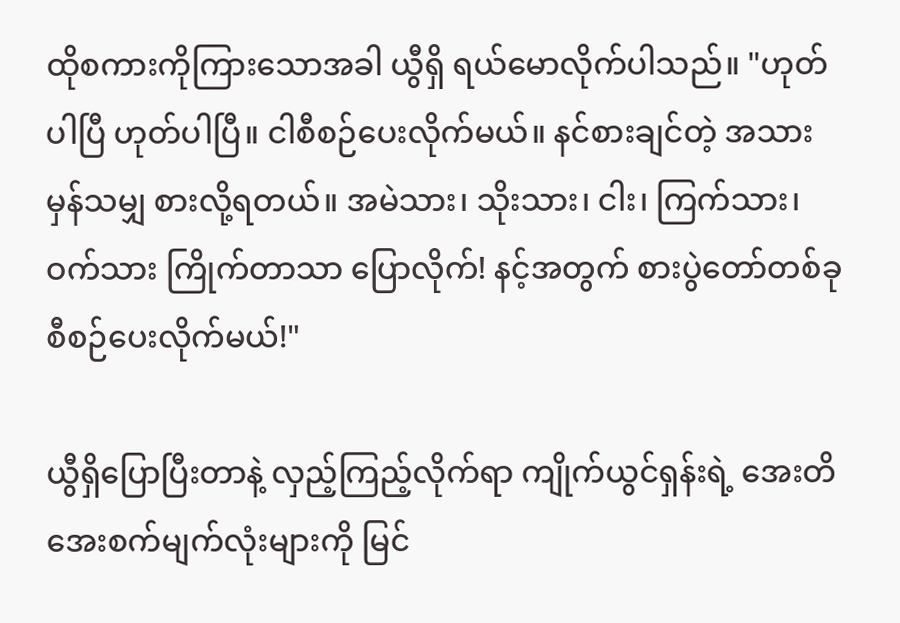ထိုစကားကိုကြားသောအခါ ယွီရှိ ရယ်မောလိုက်ပါသည်။ "ဟုတ်ပါပြီ ဟုတ်ပါပြီ။ ငါစီစဉ်ပေးလိုက်မယ်။ နင်စားချင်တဲ့ အသားမှန်သမျှ စားလို့ရတယ်။ အမဲသား၊ သိုးသား၊ ငါး၊ ကြက်သား၊ ဝက်သား ကြိုက်တာသာ ပြောလိုက်! နင့်အတွက် စားပွဲတော်တစ်ခု စီစဉ်ပေးလိုက်မယ်!"

ယွီရှိပြောပြီးတာနဲ့ လှည့်ကြည့်လိုက်ရာ ကျိုက်ယွင်ရှန်းရဲ့ အေးတိအေးစက်မျက်လုံးများကို မြင်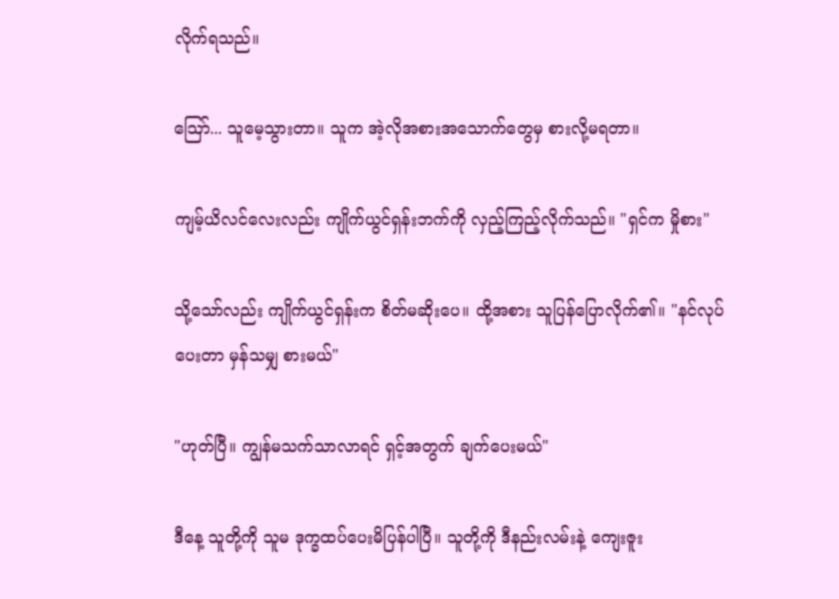လိုက်ရသည်။

သြော်... သူမေ့သွားတာ။ သူက အဲ့လိုအစားအသောက်တွေမှ စားလို့မရတာ။

ကျမ့်ယိလင်လေးလည်း ကျိုက်ယွင်ရှန်းဘက်ကို လှည့်ကြည့်လိုက်သည်။ "ရှင်က မှိုစား"

သို့သော်လည်း ကျိုက်ယွင်ရှန်းက စိတ်မဆိုးပေ။ ထို့အစား သူပြန်ပြောလိုက်၏။ "နင်လုပ်ပေးတာ မှန်သမျှ စားမယ်"

"ဟုတ်ပြီ။ ကျွန်မသက်သာလာရင် ရှင့်အတွက် ချက်ပေးမယ်"

ဒီနေ့ သူတို့ကို သူမ ဒုက္ခထပ်ပေးမိပြန်ပါပြီ။ သူတို့ကို ဒီနည်းလမ်းနဲ့ ကျေးဇူး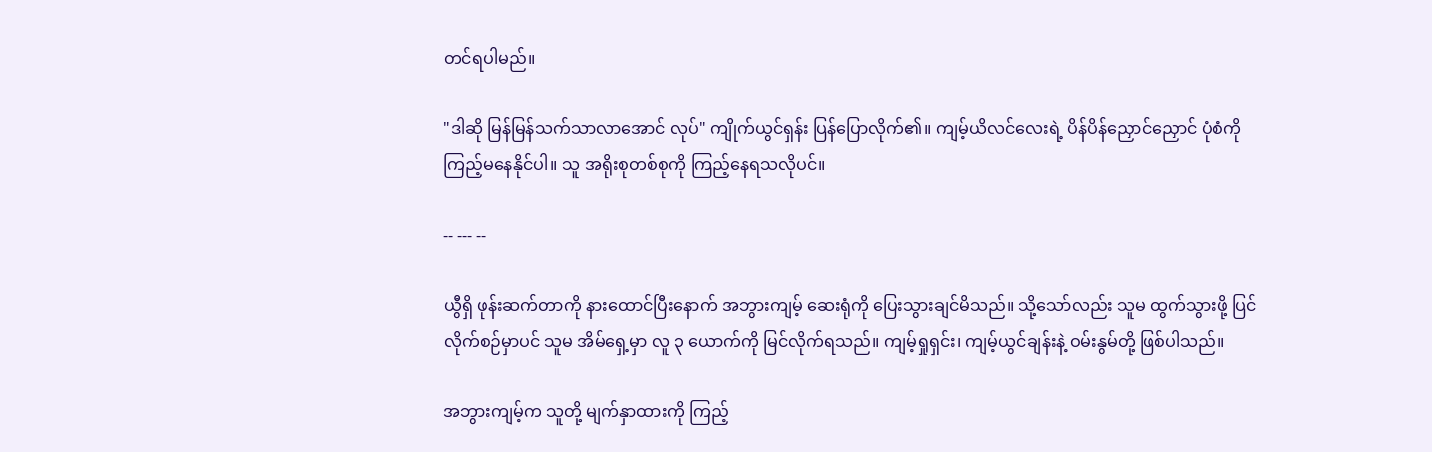တင်ရပါမည်။

"ဒါဆို မြန်မြန်သက်သာလာအောင် လုပ်" ကျိုက်ယွင်ရှန်း ပြန်ပြောလိုက်၏။ ကျမ့်ယိလင်လေးရဲ့ ပိန်ပိန်ညှောင်ညှောင် ပုံစံကို ကြည့်မနေနိုင်ပါ။ သူ အရိုးစုတစ်စုကို ကြည့်နေရသလိုပင်။

-- --- --

ယွီရှိ ဖုန်းဆက်တာကို နားထောင်ပြီးနောက် အဘွားကျမ့် ဆေးရုံကို ပြေးသွားချင်မိသည်။ သို့သော်လည်း သူမ ထွက်သွားဖို့ ပြင်လိုက်စဉ်မှာပင် သူမ အိမ်ရှေ့မှာ လူ ၃ ယောက်ကို မြင်လိုက်ရသည်။ ကျမ့်ရှုရှင်း၊ ကျမ့်ယွင်ချန်းနဲ့ ဝမ်းနွမ်တို့ ဖြစ်ပါသည်။

အဘွားကျမ့်က သူတို့ မျက်နှာထားကို ကြည့်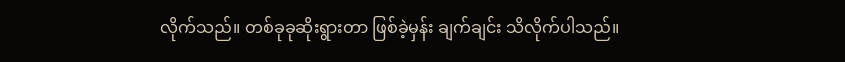လိုက်သည်။ တစ်ခုခုဆိုးရွားတာ ဖြစ်ခဲ့မှန်း ချက်ချင်း သိလိုက်ပါသည်။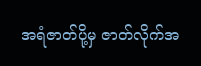အရံဇာတ်ပို့မှ ဇာတ်လိုက်အ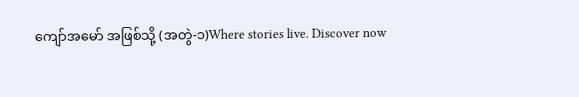ကျော်အမော် အဖြစ်သို့ (အတွဲ-၁)Where stories live. Discover now